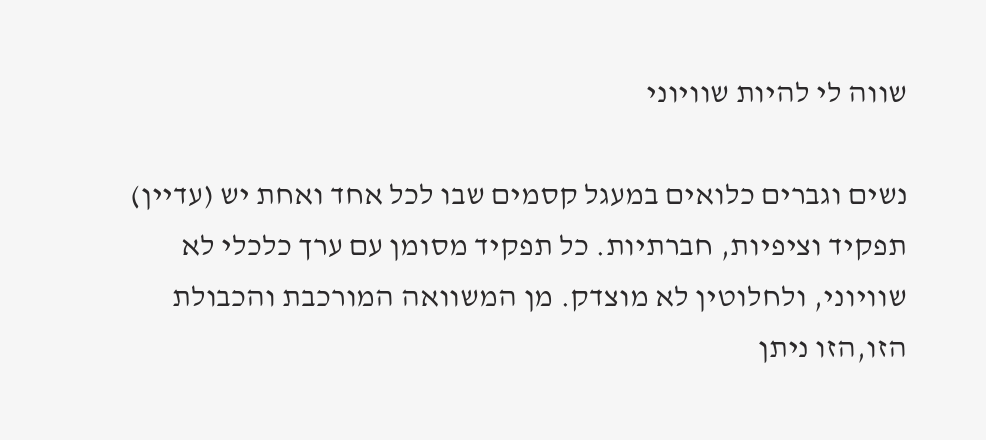שווה לי להיות שוויוני

נשים וגברים כלואים במעגל קסמים שבו לכל אחד ואחת יש (עדיין) תפקיד וציפיות, חברתיות. כל תפקיד מסומן עם ערך כלכלי לא שוויוני, ולחלוטין לא מוצדק. מן המשוואה המורכבת והכבולת הזו,הזו ניתן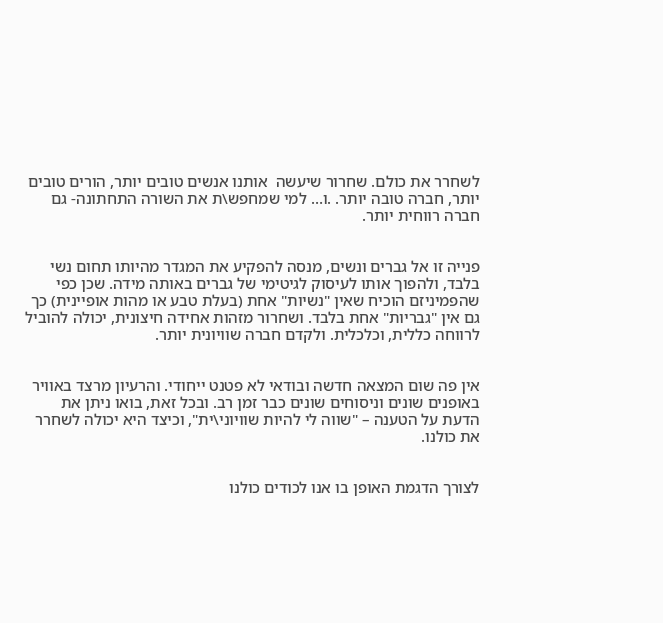לשחרר את כולם. שחרור שיעשה  אותנו אנשים טובים יותר, הורים טובים יותר, חברה טובה יותר. .ו… למי שמחפש\ת את השורה התחתונה- גם חברה רווחית יותר.


פנייה זו אל גברים ונשים, מנסה להפקיע את המגדר מהיותו תחום נשי בלבד, ולהפוך אותו לעיסוק לגיטימי של גברים באותה מידה. שכן כפי שהפמיניזם הוכיח שאין "נשיות" אחת (בעלת טבע או מהות אופיינית) כך גם אין "גבריות" אחת בלבד. ושחרור מזהות אחידה חיצונית, יכולה להוביל לרווחה כללית, וכלכלית. ולקדם חברה שוויונית יותר.


אין פה שום המצאה חדשה ובודאי לא פטנט ייחודי. והרעיון מרצד באוויר באופנים שונים וניסוחים שונים כבר זמן רב. ובכל זאת, בואו ניתן את הדעת על הטענה – "שווה לי להיות שוויוני\ית", וכיצד היא יכולה לשחרר את כולנו.


לצורך הדגמת האופן בו אנו לכודים כולנו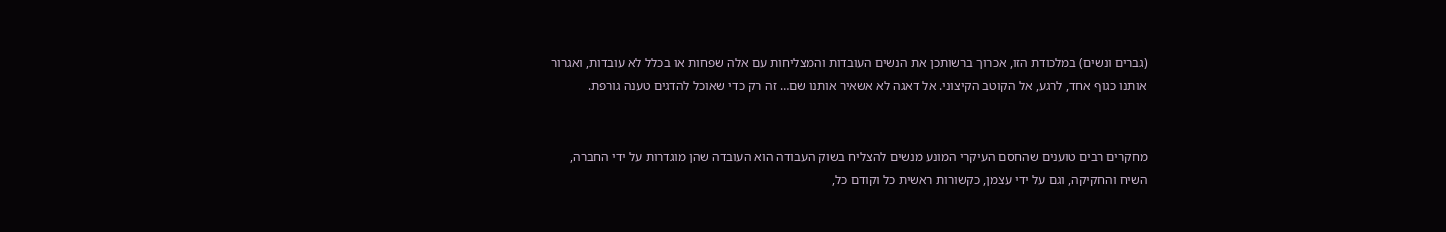(גברים ונשים) במלכודת הזו, אכרוך ברשותכן את הנשים העובדות והמצליחות עם אלה שפחות או בכלל לא עובדות, ואגרור אותנו כגוף אחד, לרגע, אל הקוטב הקיצוני. אל דאגה לא אשאיר אותנו שם… זה רק כדי שאוכל להדגים טענה גורפת.


מחקרים רבים טוענים שהחסם העיקרי המונע מנשים להצליח בשוק העבודה הוא העובדה שהן מוגדרות על ידי החברה, השיח והחקיקה, וגם על ידי עצמן, כקשורות ראשית כל וקודם כל,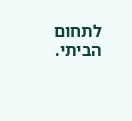לתחום הביתי.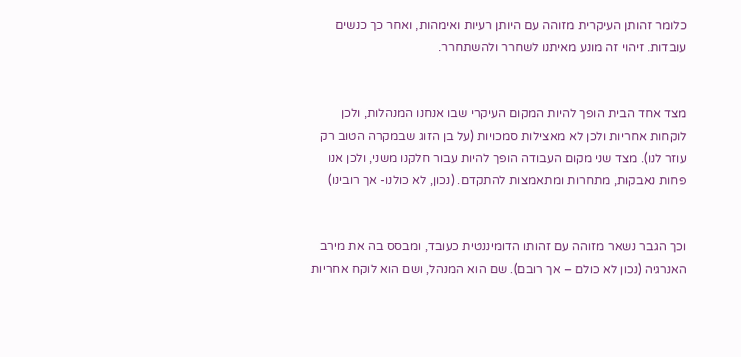כלומר זהותן העיקרית מזוהה עם היותן רעיות ואימהות, ואחר כך כנשים עובדות. זיהוי זה מונע מאיתנו לשחרר ולהשתחרר.


מצד אחד הבית הופך להיות המקום העיקרי שבו אנחנו המנהלות, ולכן לוקחות אחריות ולכן לא מאצילות סמכויות (על בן הזוג שבמקרה הטוב רק עוזר לנו). מצד שני מקום העבודה הופך להיות עבור חלקנו משני, ולכן אנו פחות נאבקות, מתחרות ומתאמצות להתקדם. (נכון, לא כולנו- אך רובינו)


וכך הגבר נשאר מזוהה עם זהותו הדומיננטית כעובד, ומבסס בה את מירב האנרגיה (נכון לא כולם – אך רובם). שם הוא המנהל, ושם הוא לוקח אחריות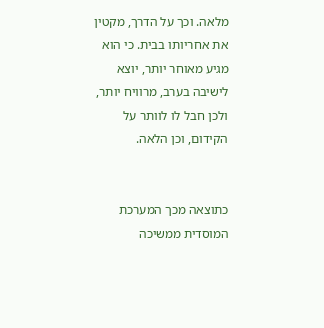מלאה. וכך על הדרך, מקטין את אחריותו בבית. כי הוא מגיע מאוחר יותר, יוצא לישיבה בערב, מרוויח יותר, ולכן חבל לו לוותר על הקידום, וכן הלאה.


כתוצאה מכך המערכת המוסדית ממשיכה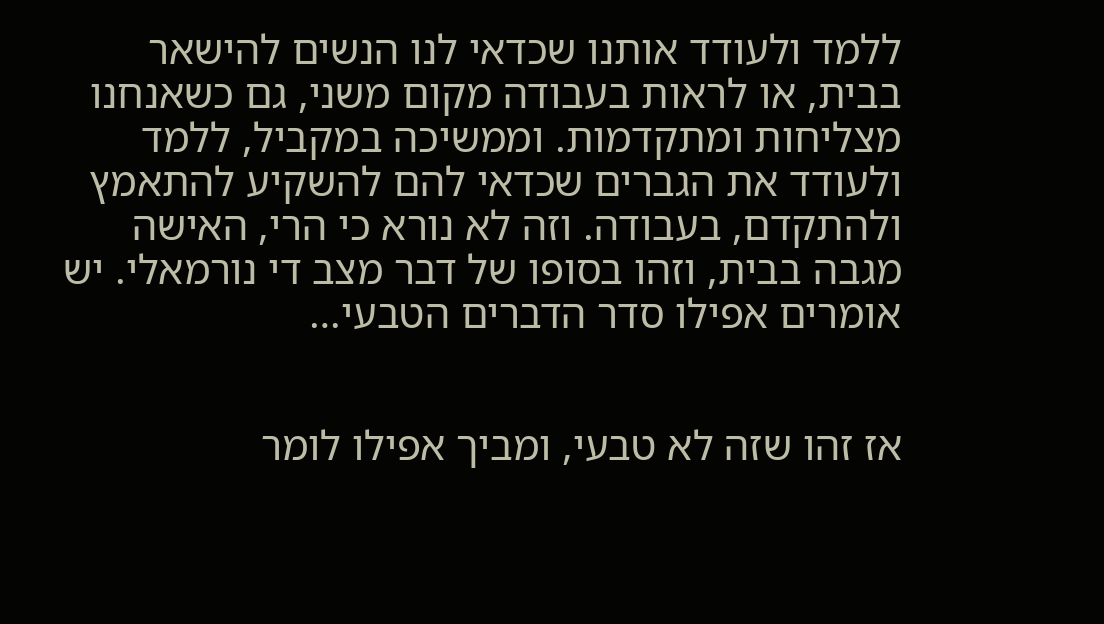ללמד ולעודד אותנו שכדאי לנו הנשים להישאר בבית, או לראות בעבודה מקום משני, גם כשאנחנו מצליחות ומתקדמות. וממשיכה במקביל, ללמד ולעודד את הגברים שכדאי להם להשקיע להתאמץ ולהתקדם, בעבודה. וזה לא נורא כי הרי, האישה מגבה בבית, וזהו בסופו של דבר מצב די נורמאלי. יש אומרים אפילו סדר הדברים הטבעי…


אז זהו שזה לא טבעי, ומביך אפילו לומר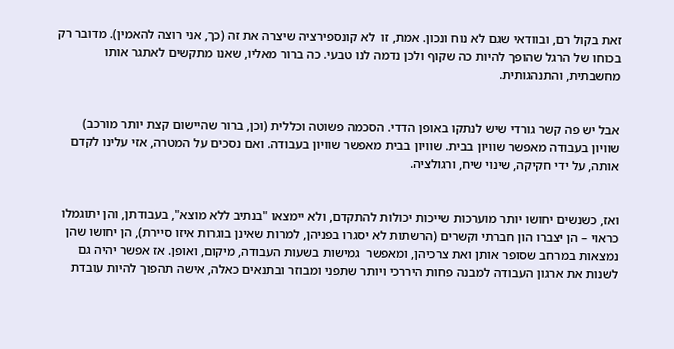זאת בקול רם, ובוודאי שגם לא נוח ונכון. אמת, זו  לא קונספירציה שיצרה את זה (כך, אני רוצה להאמין). מדובר רק בכוחו של הרגל שהופך להיות כה שקוף ולכן נדמה לנו טבעי. כה ברור מאליו, שאנו מתקשים לאתגר אותו מחשבתית, והתנהגותית.


אבל יש פה קשר גורדי שיש לנתקו באופן הדדי. הסכמה פשוטה וכללית (וכן, ברור שהיישום קצת יותר מורכב) שוויון בעבודה מאפשר שוויון בבית. שוויון בבית מאפשר שוויון בעבודה. ואם נסכים על המטרה, אזי עלינו לקדם אותה, על ידי חקיקה, שינוי שיח, ורגולציה.


ואז, כשנשים יחושו יותר מוערכות שייכות יכולות להתקדם, ולא יימצאו "בנתיב ללא מוצא", בעבודתן, והן יתוגמלו כראוי – הן יצברו הון חברתי וקשרים (הרשתות לא יסגרו בפניהן, למרות שאינן בוגרות איזו סיירת), הן יחושו שהן נמצאות במרחב שסופר אותן ואת צרכיהן, ומאפשר  גמישות בשעות העבודה, מיקום, ואופן. אז אפשר יהיה גם לשנות את ארגון העבודה למבנה פחות היררכי ויותר שתפני ומבוזר ובתנאים כאלה, אישה תהפוך להיות עובדת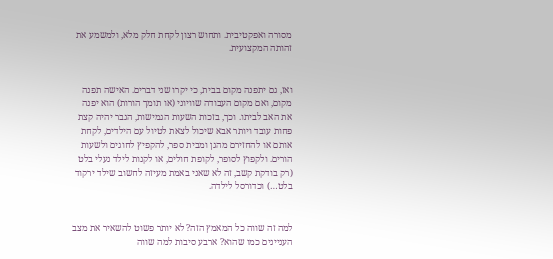מסורה ואפקטיבית. ותחוש רצון לקחת חלק מלא, ולמשמע את זהותה המקצועית.


ואז, גם יתפנה מקום בבית, כי יקרו שני דברים. האישה תפנה מקום, ואם מקום העבודה שוויוני (או תומך הורות) הוא יפנה את האב לביתו. וכך, בזכות השעות הגמישות, הגבר יהיה קצת פחות עובד ויותר אבא שיכול לצאת לטיול עם הילדים, לקחת אותם או להחזירם מהגן ומבית ספר, להקפיץ לחוגים ולשעות הורים. ולקפוץ לסופר, לקופת חולים, או לקנות לילד נעלי בלט (רק בודקת קשב, זה לא שאני באמת מעיזה לחשוב שילד ירקוד בלט…) וכדורסל לילדה.


למה זה שווה כל המאמץ הזה? לא יותר פשוט להשאיר את מצב העניינים כמו שהוא? ארבע סיבות למה שווה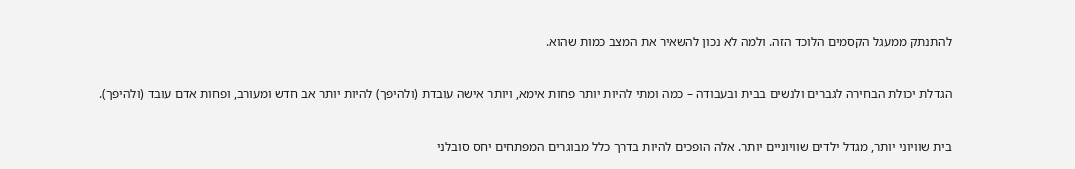להתנתק ממעגל הקסמים הלוכד הזה. ולמה לא נכון להשאיר את המצב כמות שהוא.


הגדלת יכולת הבחירה לגברים ולנשים בבית ובעבודה – כמה ומתי להיות יותר פחות אימא, ויותר אישה עובדת (ולהיפך) להיות יותר אב חדש ומעורב, ופחות אדם עובד (ולהיפך).


בית שוויוני יותר, מגדל ילדים שוויוניים יותר. אלה הופכים להיות בדרך כלל מבוגרים המפתחים יחס סובלני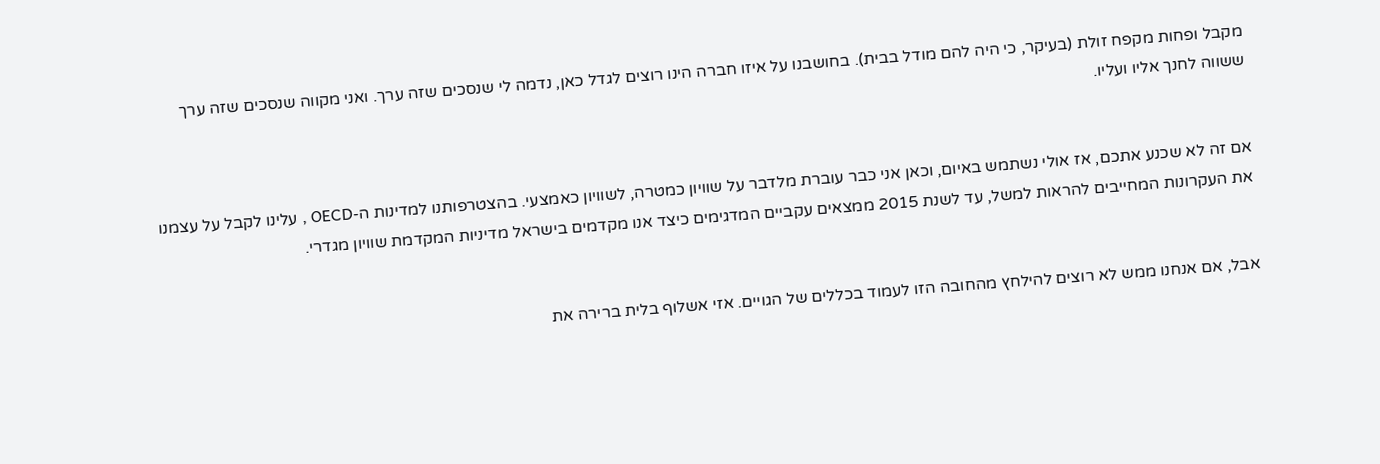מקבל ופחות מקפח זולת (בעיקר, כי היה להם מודל בבית). בחושבנו על איזו חברה הינו רוצים לגדל כאן, נדמה לי שנסכים שזה ערך. ואני מקווה שנסכים שזה ערך ששווה לחנך אליו ועליו.


אם זה לא שכנע אתכם, אז אולי נשתמש באיום, וכאן אני כבר עוברת מלדבר על שוויון כמטרה, לשוויון כאמצעי. בהצטרפותנו למדינות ה-OECD , עלינו לקבל על עצמנו את העקרונות המחייבים להראות למשל, עד לשנת 2015 ממצאים עקביים המדגימים כיצד אנו מקדמים בישראל מדיניות המקדמת שוויון מגדרי.


אבל, אם אנחנו ממש לא רוצים להילחץ מהחובה הזו לעמוד בכללים של הגויים. אזי אשלוף בלית ברירה את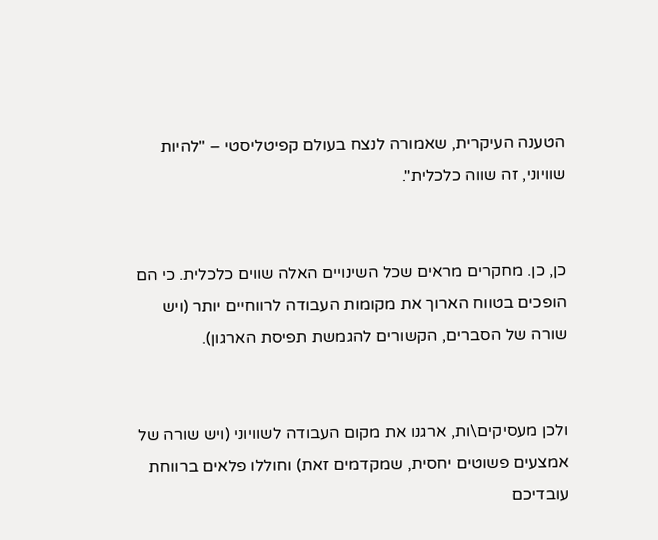הטענה העיקרית, שאמורה לנצח בעולם קפיטליסטי – "להיות שוויוני, זה שווה כלכלית".


כן, כן. מחקרים מראים שכל השינויים האלה שווים כלכלית. כי הם הופכים בטווח הארוך את מקומות העבודה לרווחיים יותר (ויש שורה של הסברים, הקשורים להגמשת תפיסת הארגון).


ולכן מעסיקים\ות, ארגנו את מקום העבודה לשוויוני (ויש שורה של אמצעים פשוטים יחסית, שמקדמים זאת) וחוללו פלאים ברווחת עובדיכם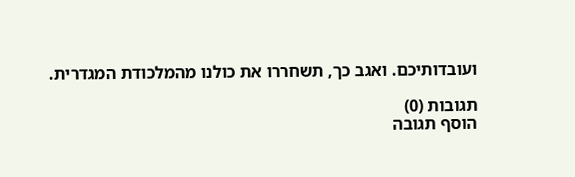ועובדותיכם. ואגב כך, תשחררו את כולנו מהמלכודת המגדרית.

תגובות (0)
הוסף תגובה